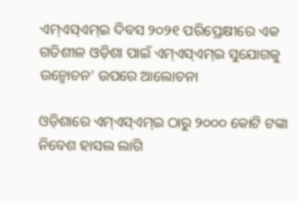ଏମ୍ଏସ୍ଏମ୍ଇ ଦିବସ ୨୦୨୧ ପରିପ୍ରେକ୍ଷୀରେ ଏକ ଗତିଶୀଳ ଓଡ଼ିଶା ପାଇଁ ଏମ୍ଏସ୍ଏମ୍ଇ ସୁଯୋଗକୁ ଉନ୍ମୋଚନ’ ଉପରେ ଆଲୋଚନା

ଓଡ଼ିଶାରେ ଏମ୍ଏସ୍ଏମ୍ଇ ଠାରୁ ୨୦୦୦ କୋଟି ଟଙ୍କା ନିବେଶ ହାସଲ ଲାଗି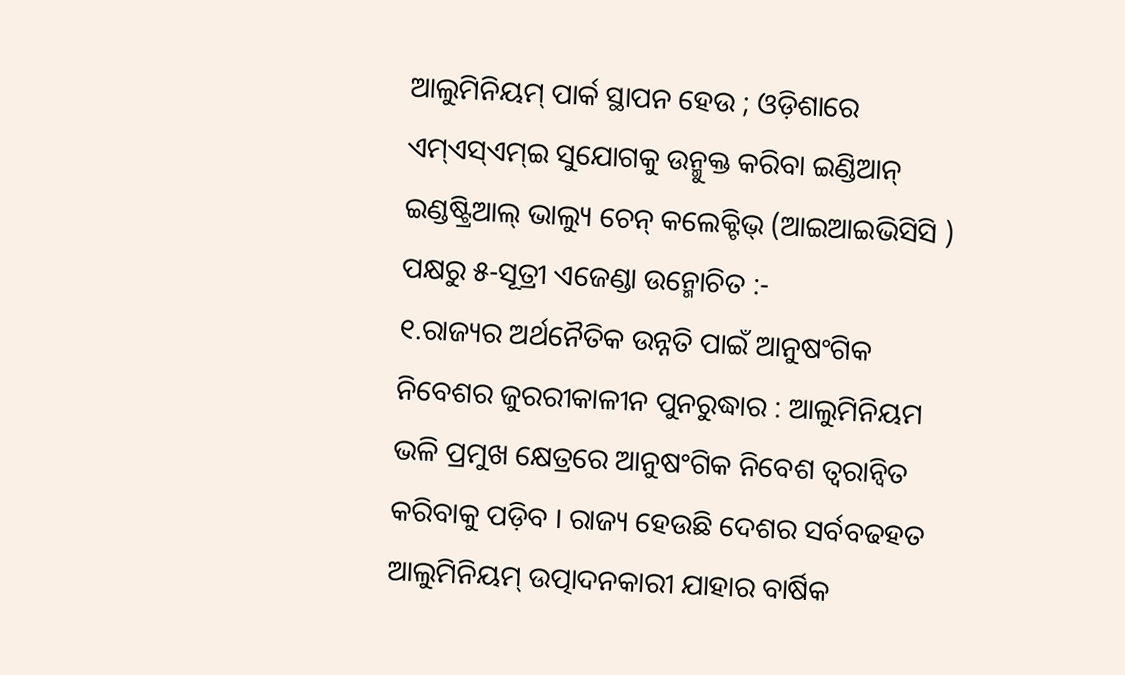ଆଲୁମିନିୟମ୍ ପାର୍କ ସ୍ଥାପନ ହେଉ ; ଓଡ଼ିଶାରେ ଏମ୍ଏସ୍ଏମ୍ଇ ସୁଯୋଗକୁ ଉନ୍ମୁକ୍ତ କରିବା ଇଣ୍ଡିଆନ୍ ଇଣ୍ଡଷ୍ଟ୍ରିଆଲ୍ ଭାଲ୍ୟୁ ଚେନ୍ କଲେକ୍ଟିଭ୍ (ଆଇଆଇଭିସିସି ) ପକ୍ଷରୁ ୫-ସୂତ୍ରୀ ଏଜେଣ୍ଡା ଉନ୍ମୋଚିତ :-
୧.ରାଜ୍ୟର ଅର୍ଥନୈତିକ ଉନ୍ନତି ପାଇଁ ଆନୁଷଂଗିକ ନିବେଶର ଜୁରରୀକାଳୀନ ପୁନରୁଦ୍ଧାର : ଆଲୁମିନିୟମ ଭଳି ପ୍ରମୁଖ କ୍ଷେତ୍ରରେ ଆନୁଷଂଗିକ ନିବେଶ ତ୍ୱରାନ୍ୱିତ କରିବାକୁ ପଡ଼ିବ । ରାଜ୍ୟ ହେଉଛି ଦେଶର ସର୍ବବଢହତ ଆଲୁମିନିୟମ୍ ଉତ୍ପାଦନକାରୀ ଯାହାର ବାର୍ଷିକ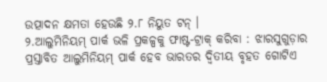ଉତ୍ପାଦନ କ୍ଷମତା ହେଉଛି ୨.୮ ନିୟୁତ ଟନ୍ ।
୨.ଆଲୁମିନିୟମ୍ ପାର୍କ ଭଳି ପ୍ରକଳ୍ପକୁ ଫାଷ୍ଟ-ଟ୍ରାକ୍ କରିବା : ଝାରସୁଗୁଡ଼ାର ପ୍ରସ୍ତାବିତ ଆଲୁମିନିୟମ୍ ପାର୍କ ହେବ ଭାରତର ଦ୍ୱିତୀୟ ବୃହତ ଗୋଟିଏ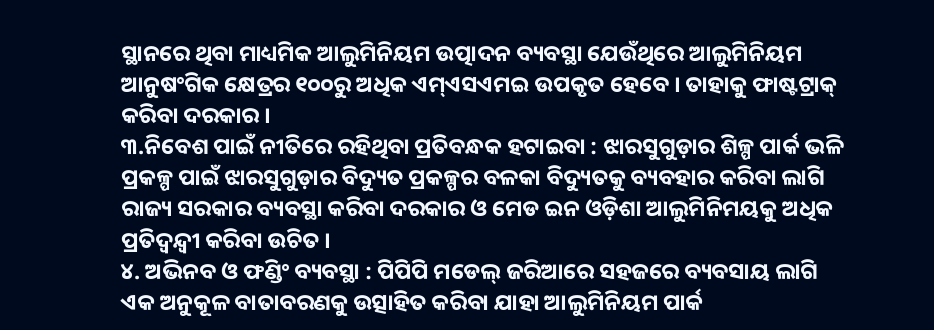ସ୍ଥାନରେ ଥିବା ମାଧ୍ୟମିକ ଆଲୁମିନିୟମ ଉତ୍ପାଦନ ବ୍ୟବସ୍ଥା ଯେଉଁଥିରେ ଆଲୁମିନିୟମ ଆନୁଷଂଗିକ କ୍ଷେତ୍ରର ୧୦୦ରୁ ଅଧିକ ଏମ୍ଏସଏମଇ ଉପକୃତ ହେବେ । ତାହାକୁ ଫାଷ୍ଟଟ୍ରାକ୍ କରିବା ଦରକାର ।
୩.ନିବେଶ ପାଇଁ ନୀତିରେ ରହିଥିବା ପ୍ରତିବନ୍ଧକ ହଟାଇବା : ଝାରସୁଗୁଡ଼ାର ଶିଳ୍ପ ପାର୍କ ଭଳି ପ୍ରକଳ୍ପ ପାଇଁ ଝାରସୁଗୁଡ଼ାର ବିଦ୍ୟୁତ ପ୍ରକଳ୍ପର ବଳକା ବିଦ୍ୟୁତକୁ ବ୍ୟବହାର କରିବା ଲାଗି ରାଜ୍ୟ ସରକାର ବ୍ୟବସ୍ଥା କରିବା ଦରକାର ଓ ମେଡ ଇନ ଓଡ଼ିଶା ଆଲୁମିନିମୟକୁ ଅଧିକ ପ୍ରତିଦ୍ୱନ୍ଦ୍ୱୀ କରିବା ଉଚିତ ।
୪. ଅଭିନବ ଓ ଫଣ୍ଡିଂ ବ୍ୟବସ୍ଥା : ପିପିପି ମଡେଲ୍ ଜରିଆରେ ସହଜରେ ବ୍ୟବସାୟ ଲାଗି ଏକ ଅନୁକୂଳ ବାତାବରଣକୁ ଉତ୍ସାହିତ କରିବା ଯାହା ଆଲୁମିନିୟମ ପାର୍କ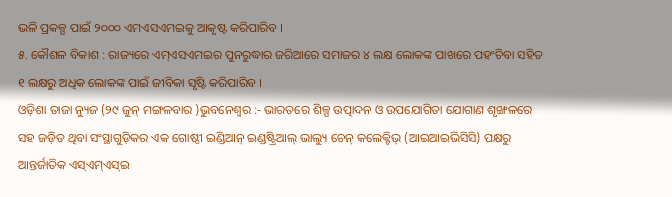ଭଳି ପ୍ରକଳ୍ପ ପାଇଁ ୨୦୦୦ ଏମଏସଏମଇକୁ ଆକୃଷ୍ଟ କରିପାରିବ ।
୫. କୌଶଳ ବିକାଶ : ରାଜ୍ୟରେ ଏମ୍ଏସଏମଇର ପୁନରୁଦ୍ଧାର ଜରିଆରେ ସମାଜର ୪ ଲକ୍ଷ ଲୋକଙ୍କ ପାଖରେ ପହଂଚିବା ସହିତ ୧ ଲକ୍ଷରୁ ଅଧିକ ଲୋକଙ୍କ ପାଇଁ ଜୀବିକା ସୃଷ୍ଟି କରିପାରିବ ।
ଓଡ଼ିଶା ତାଜା ନ୍ୟୁଜ (୨୯ ଜୁନ୍ ମଙ୍ଗଳବାର )ଭୁବନେଶ୍ୱର :- ଭାରତରେ ଶିଳ୍ପ ଉତ୍ପାଦନ ଓ ଉପଯୋଗିତା ଯୋଗାଣ ଶୃଙ୍ଖଳରେ ସହ ଜଡ଼ିତ ଥିବା ସଂସ୍ଥାଗୁଡ଼ିକର ଏକ ଗୋଷ୍ଠୀ ଇଣ୍ଡିଆନ୍ ଇଣ୍ଡଷ୍ଟ୍ରିଆଲ୍ ଭାଲ୍ୟୁ ଚେନ୍ କଲେକ୍ଟିଭ୍ (ଆଇଆଇଭିସିସି) ପକ୍ଷରୁ ଆନ୍ତର୍ଜାତିକ ଏସ୍ଏମ୍ଏସ୍ଇ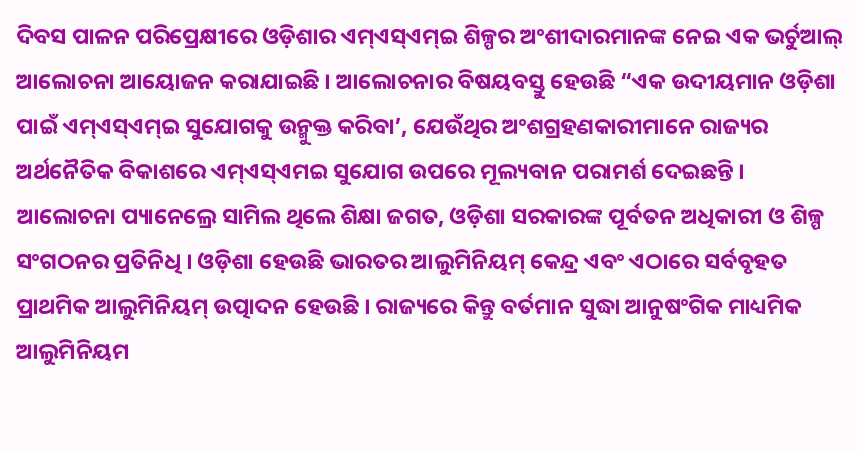ଦିବସ ପାଳନ ପରିପ୍ରେକ୍ଷୀରେ ଓଡ଼ିଶାର ଏମ୍ଏସ୍ଏମ୍ଇ ଶିଳ୍ପର ଅଂଶୀଦାରମାନଙ୍କ ନେଇ ଏକ ଭର୍ଚୁଆଲ୍ ଆଲୋଚନା ଆୟୋଜନ କରାଯାଇଛି । ଆଲୋଚନାର ବିଷୟବସ୍ତୁ ହେଉଛି “ଏକ ଉଦୀୟମାନ ଓଡ଼ିଶା ପାଇଁ ଏମ୍ଏସ୍ଏମ୍ଇ ସୁଯୋଗକୁ ଉନ୍ମୁକ୍ତ କରିବା’, ଯେଉଁଥିର ଅଂଶଗ୍ରହଣକାରୀମାନେ ରାଜ୍ୟର ଅର୍ଥନୈତିକ ବିକାଶରେ ଏମ୍ଏସ୍ଏମଇ ସୁଯୋଗ ଉପରେ ମୂଲ୍ୟବାନ ପରାମର୍ଶ ଦେଇଛନ୍ତି । ଆଲୋଚନା ପ୍ୟାନେଲ୍ରେ ସାମିଲ ଥିଲେ ଶିକ୍ଷା ଜଗତ, ଓଡ଼ିଶା ସରକାରଙ୍କ ପୂର୍ବତନ ଅଧିକାରୀ ଓ ଶିଳ୍ପ ସଂଗଠନର ପ୍ରତିନିଧି । ଓଡ଼ିଶା ହେଉଛି ଭାରତର ଆଲୁମିନିୟମ୍ କେନ୍ଦ୍ର ଏବଂ ଏଠାରେ ସର୍ବବୃହତ ପ୍ରାଥମିକ ଆଲୁମିନିୟମ୍ ଉତ୍ପାଦନ ହେଉଛି । ରାଜ୍ୟରେ କିନ୍ତୁ ବର୍ତମାନ ସୁଦ୍ଧା ଆନୁଷଂଗିକ ମାଧ୍ୟମିକ ଆଲୁମିନିୟମ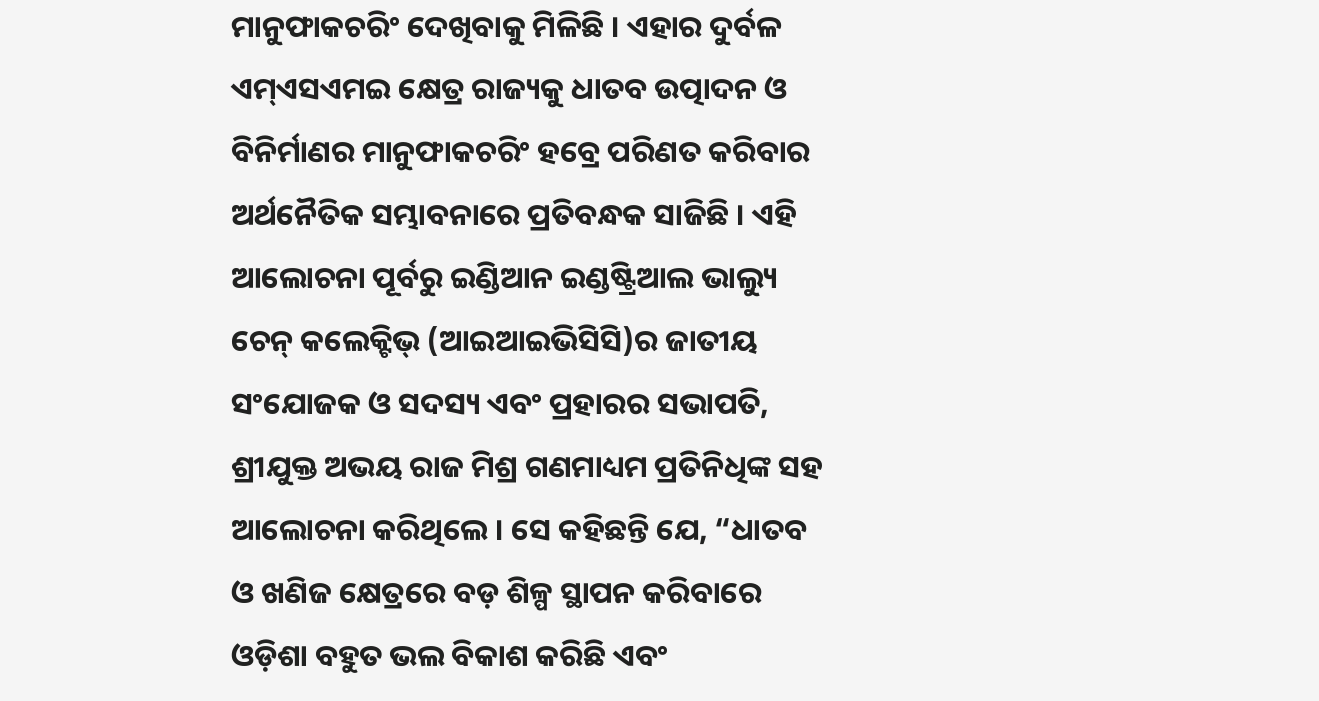ମାନୁଫାକଚରିଂ ଦେଖିବାକୁ ମିଳିଛି । ଏହାର ଦୁର୍ବଳ ଏମ୍ଏସଏମଇ କ୍ଷେତ୍ର ରାଜ୍ୟକୁ ଧାତବ ଉତ୍ପାଦନ ଓ ବିନିର୍ମାଣର ମାନୁଫାକଚରିଂ ହବ୍ରେ ପରିଣତ କରିବାର ଅର୍ଥନୈତିକ ସମ୍ଭାବନାରେ ପ୍ରତିବନ୍ଧକ ସାଜିଛି । ଏହି ଆଲୋଚନା ପୂର୍ବରୁ ଇଣ୍ଡିଆନ ଇଣ୍ଡଷ୍ଟ୍ରିଆଲ ଭାଲ୍ୟୁ ଚେନ୍ କଲେକ୍ଟିଭ୍ (ଆଇଆଇଭିସିସି)ର ଜାତୀୟ ସଂଯୋଜକ ଓ ସଦସ୍ୟ ଏବଂ ପ୍ରହାରର ସଭାପତି, ଶ୍ରୀଯୁକ୍ତ ଅଭୟ ରାଜ ମିଶ୍ର ଗଣମାଧ୍ୟମ ପ୍ରତିନିଧିଙ୍କ ସହ ଆଲୋଚନା କରିଥିଲେ । ସେ କହିଛନ୍ତି ଯେ, “ଧାତବ ଓ ଖଣିଜ କ୍ଷେତ୍ରରେ ବଡ଼ ଶିଳ୍ପ ସ୍ଥାପନ କରିବାରେ ଓଡ଼ିଶା ବହୁତ ଭଲ ବିକାଶ କରିଛି ଏବଂ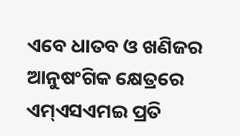ଏବେ ଧାତବ ଓ ଖଣିଜର ଆନୁଷଂଗିକ କ୍ଷେତ୍ରରେ ଏମ୍ଏସଏମଇ ପ୍ରତି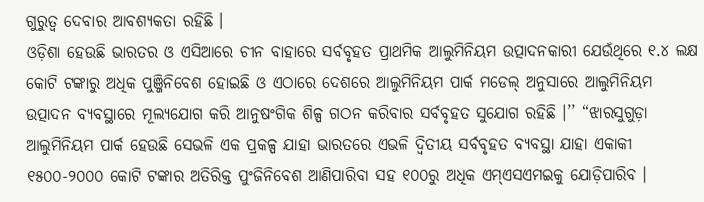ଗୁରୁତ୍ୱ ଦେବାର ଆବଶ୍ୟକତା ରହିଛି ।
ଓଡ଼ିଶା ହେଉଛି ଭାରତର ଓ ଏସିଆରେ ଚୀନ ବାହାରେ ସର୍ବବୃହତ ପ୍ରାଥମିକ ଆଲୁମିନିୟମ ଉତ୍ପାଦନକାରୀ ଯେଉଁଥିରେ ୧.୪ ଲକ୍ଷ କୋଟି ଟଙ୍କାରୁ ଅଧିକ ପୁଞ୍ଜିନିବେଶ ହୋଇଛି ଓ ଏଠାରେ ଦେଶରେ ଆଲୁମିନିୟମ ପାର୍କ ମଡେଲ୍ ଅନୁସାରେ ଆଲୁମିନିୟମ ଉତ୍ପାଦନ ବ୍ୟବସ୍ଥାରେ ମୂଲ୍ୟଯୋଗ କରି ଆନୁଷଂଗିକ ଶିଳ୍ପ ଗଠନ କରିବାର ସର୍ବବୃହତ ସୁଯୋଗ ରହିଛି ।’’ “ଝାରସୁଗୁଡ଼ା ଆଲୁମିନିୟମ ପାର୍କ ହେଉଛି ସେଭଳି ଏକ ପ୍ରକଳ୍ପ ଯାହା ଭାରତରେ ଏଭଳି ଦ୍ୱିତୀୟ ସର୍ବବୃହତ ବ୍ୟବସ୍ଥା ଯାହା ଏକାକୀ ୧୫୦୦-୨୦୦୦ କୋଟି ଟଙ୍କାର ଅତିରିକ୍ତ ପୁଂଜିନିବେଶ ଆଣିପାରିବା ସହ ୧୦୦ରୁ ଅଧିକ ଏମ୍ଏସଏମଇକୁ ଯୋଡ଼ିପାରିବ ।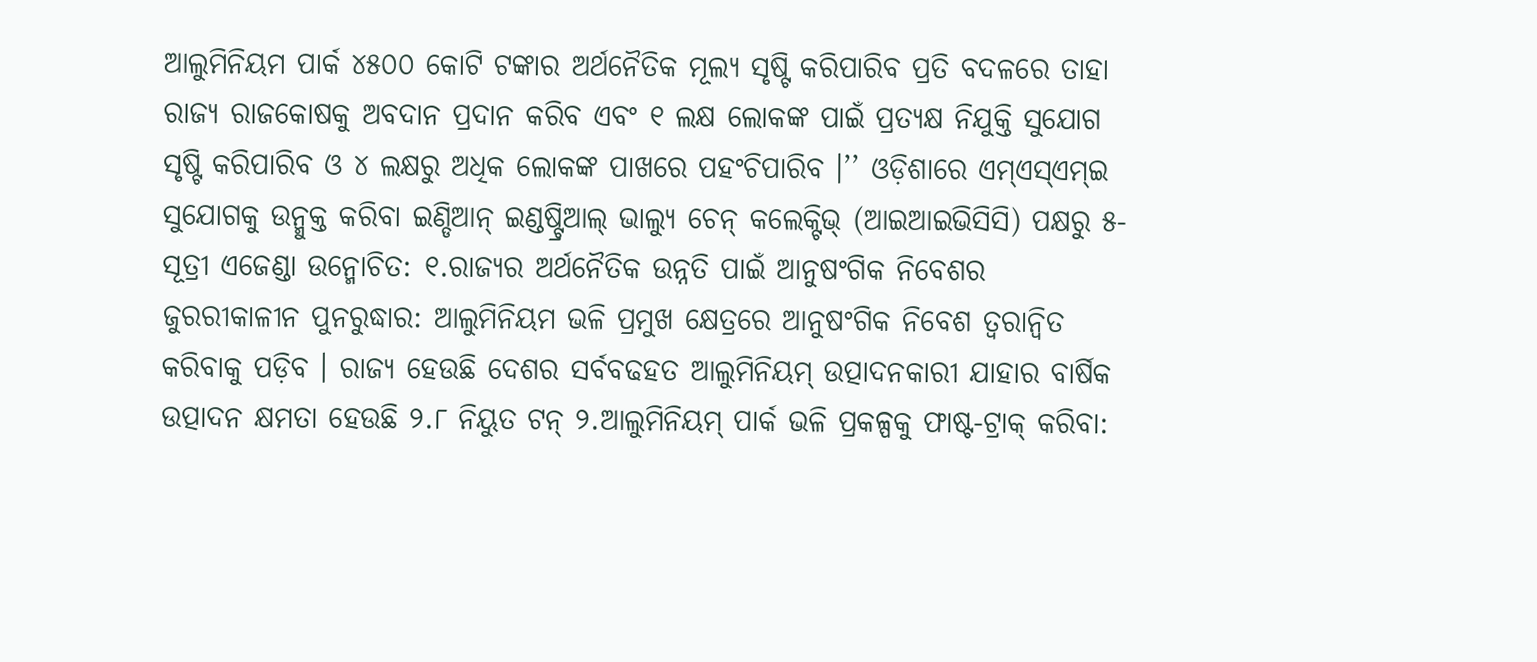ଆଲୁମିନିୟମ ପାର୍କ ୪୫୦୦ କୋଟି ଟଙ୍କାର ଅର୍ଥନୈତିକ ମୂଲ୍ୟ ସୃଷ୍ଟି କରିପାରିବ ପ୍ରତି ବଦଳରେ ତାହା ରାଜ୍ୟ ରାଜକୋଷକୁ ଅବଦାନ ପ୍ରଦାନ କରିବ ଏବଂ ୧ ଲକ୍ଷ ଲୋକଙ୍କ ପାଇଁ ପ୍ରତ୍ୟକ୍ଷ ନିଯୁକ୍ତି ସୁଯୋଗ ସୃଷ୍ଟି କରିପାରିବ ଓ ୪ ଲକ୍ଷରୁ ଅଧିକ ଲୋକଙ୍କ ପାଖରେ ପହଂଚିପାରିବ ।’’ ଓଡ଼ିଶାରେ ଏମ୍ଏସ୍ଏମ୍ଇ ସୁଯୋଗକୁ ଉନ୍ମୁକ୍ତ କରିବା ଇଣ୍ଡିଆନ୍ ଇଣ୍ଡଷ୍ଟ୍ରିଆଲ୍ ଭାଲ୍ୟୁ ଚେନ୍ କଲେକ୍ଟିଭ୍ (ଆଇଆଇଭିସିସି) ପକ୍ଷରୁ ୫-ସୂତ୍ରୀ ଏଜେଣ୍ଡା ଉନ୍ମୋଚିତ: ୧.ରାଜ୍ୟର ଅର୍ଥନୈତିକ ଉନ୍ନତି ପାଇଁ ଆନୁଷଂଗିକ ନିବେଶର ଜୁରରୀକାଳୀନ ପୁନରୁଦ୍ଧାର: ଆଲୁମିନିୟମ ଭଳି ପ୍ରମୁଖ କ୍ଷେତ୍ରରେ ଆନୁଷଂଗିକ ନିବେଶ ତ୍ୱରାନ୍ୱିତ କରିବାକୁ ପଡ଼ିବ । ରାଜ୍ୟ ହେଉଛି ଦେଶର ସର୍ବବଢହତ ଆଲୁମିନିୟମ୍ ଉତ୍ପାଦନକାରୀ ଯାହାର ବାର୍ଷିକ ଉତ୍ପାଦନ କ୍ଷମତା ହେଉଛି ୨.୮ ନିୟୁତ ଟନ୍ ୨.ଆଲୁମିନିୟମ୍ ପାର୍କ ଭଳି ପ୍ରକଳ୍ପକୁ ଫାଷ୍ଟ-ଟ୍ରାକ୍ କରିବା: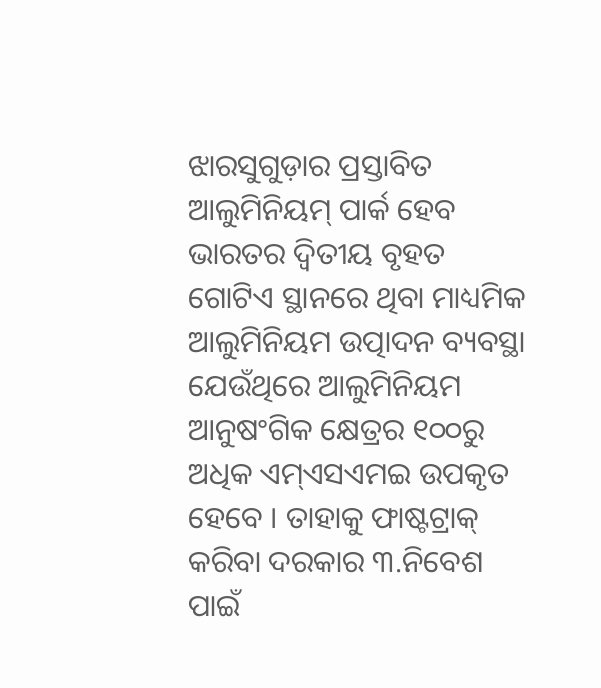ଝାରସୁଗୁଡ଼ାର ପ୍ରସ୍ତାବିତ ଆଲୁମିନିୟମ୍ ପାର୍କ ହେବ ଭାରତର ଦ୍ୱିତୀୟ ବୃହତ ଗୋଟିଏ ସ୍ଥାନରେ ଥିବା ମାଧ୍ୟମିକ ଆଲୁମିନିୟମ ଉତ୍ପାଦନ ବ୍ୟବସ୍ଥା ଯେଉଁଥିରେ ଆଲୁମିନିୟମ ଆନୁଷଂଗିକ କ୍ଷେତ୍ରର ୧୦୦ରୁ ଅଧିକ ଏମ୍ଏସଏମଇ ଉପକୃତ ହେବେ । ତାହାକୁ ଫାଷ୍ଟଟ୍ରାକ୍ କରିବା ଦରକାର ୩.ନିବେଶ ପାଇଁ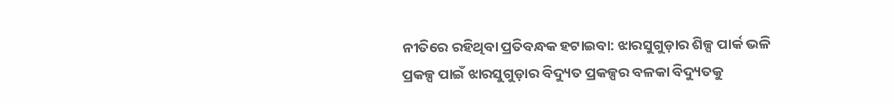ନୀତିରେ ରହିଥିବା ପ୍ରତିବନ୍ଧକ ହଟାଇବା: ଝାରସୁଗୁଡ଼ାର ଶିଳ୍ପ ପାର୍କ ଭଳି ପ୍ରକଳ୍ପ ପାଇଁ ଝାରସୁଗୁଡ଼ାର ବିଦ୍ୟୁତ ପ୍ରକଳ୍ପର ବଳକା ବିଦ୍ୟୁତକୁ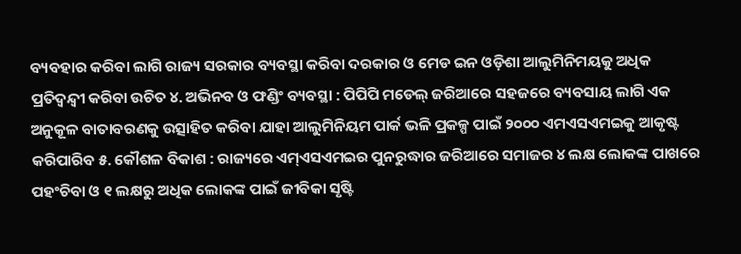ବ୍ୟବହାର କରିବା ଲାଗି ରାଜ୍ୟ ସରକାର ବ୍ୟବସ୍ଥା କରିବା ଦରକାର ଓ ମେଡ ଇନ ଓଡ଼ିଶା ଆଲୁମିନିମୟକୁ ଅଧିକ ପ୍ରତିଦ୍ୱନ୍ଦ୍ୱୀ କରିବା ଉଚିତ ୪. ଅଭିନବ ଓ ଫଣ୍ଡିଂ ବ୍ୟବସ୍ଥା : ପିପିପି ମଡେଲ୍ ଜରିଆରେ ସହଜରେ ବ୍ୟବସାୟ ଲାଗି ଏକ ଅନୁକୂଳ ବାତାବରଣକୁ ଉତ୍ସାହିତ କରିବା ଯାହା ଆଲୁମିନିୟମ ପାର୍କ ଭଳି ପ୍ରକଳ୍ପ ପାଇଁ ୨୦୦୦ ଏମଏସଏମଇକୁ ଆକୃଷ୍ଟ କରିପାରିବ ୫. କୌଶଳ ବିକାଶ : ରାଜ୍ୟରେ ଏମ୍ଏସଏମଇର ପୁନରୁଦ୍ଧାର ଜରିଆରେ ସମାଜର ୪ ଲକ୍ଷ ଲୋକଙ୍କ ପାଖରେ ପହଂଚିବା ଓ ୧ ଲକ୍ଷରୁ ଅଧିକ ଲୋକଙ୍କ ପାଇଁ ଜୀବିକା ସୃଷ୍ଟି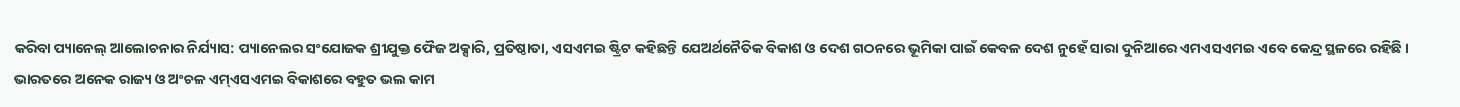କରିବା ପ୍ୟାନେଲ୍ ଆଲୋଚନାର ନିର୍ଯ୍ୟାସ: ପ୍ୟାନେଲର ସଂଯୋଜକ ଶ୍ରୀଯୁକ୍ତ ଫୈଜ ଅକ୍ସାରି, ପ୍ରତିଷ୍ଠାତା, ଏସଏମଇ ଷ୍ଟ୍ରିଟ କହିଛନ୍ତି ଯେଅର୍ଥନୈତିକ ବିକାଶ ଓ ଦେଶ ଗଠନରେ ଭୂମିକା ପାଇଁ କେବଳ ଦେଶ ନୁହେଁ ସାରା ଦୁନିଆରେ ଏମଏସଏମଇ ଏବେ କେନ୍ଦ୍ର ସ୍ଥଳରେ ରହିଛି ।
ଭାରତରେ ଅନେକ ରାଜ୍ୟ ଓ ଅଂଚଳ ଏମ୍ଏସଏମଇ ବିକାଶରେ ବହୁତ ଭଲ କାମ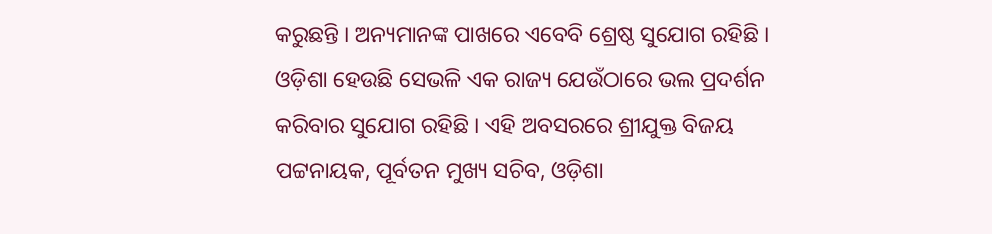କରୁଛନ୍ତି । ଅନ୍ୟମାନଙ୍କ ପାଖରେ ଏବେବି ଶ୍ରେଷ୍ଠ ସୁଯୋଗ ରହିଛି । ଓଡ଼ିଶା ହେଉଛି ସେଭଳି ଏକ ରାଜ୍ୟ ଯେଉଁଠାରେ ଭଲ ପ୍ରଦର୍ଶନ କରିବାର ସୁଯୋଗ ରହିଛି । ଏହି ଅବସରରେ ଶ୍ରୀଯୁକ୍ତ ବିଜୟ ପଟ୍ଟନାୟକ, ପୂର୍ବତନ ମୁଖ୍ୟ ସଚିବ, ଓଡ଼ିଶା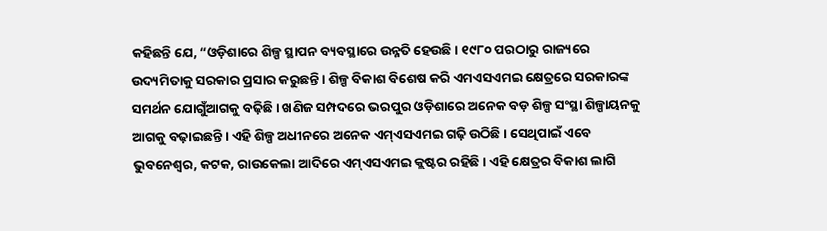କହିଛନ୍ତି ଯେ, “ଓଡ଼ିଶାରେ ଶିଳ୍ପ ସ୍ଥାପନ ବ୍ୟବସ୍ଥାରେ ଉନ୍ନତି ହେଉଛି । ୧୯୮୦ ପରଠାରୁ ରାଜ୍ୟରେ ଉଦ୍ୟମିତାକୁ ସରକାର ପ୍ରସାର କରୁଛନ୍ତି । ଶିଳ୍ପ ବିକାଶ ବିଶେଷ କରି ଏମଏସଏମଇ କ୍ଷେତ୍ରରେ ସରକାରଙ୍କ ସମର୍ଥନ ଯୋଗୁଁଆଗକୁ ବଢ଼ିଛି । ଖଣିଜ ସମ୍ପଦରେ ଭରପୁର ଓଡ଼ିଶାରେ ଅନେକ ବଡ଼ ଶିଳ୍ପ ସଂସ୍ଥା ଶିଳ୍ପାୟନକୁ ଆଗକୁ ବଢ଼ାଇଛନ୍ତି । ଏହି ଶିଳ୍ପ ଅଧୀନରେ ଅନେକ ଏମ୍ଏସଏମଇ ଗଢ଼ି ଉଠିଛି । ସେଥିପାଇଁ ଏବେ ଭୁବନେଶ୍ୱର, କଟକ, ରାଉକେଲା ଆଦିରେ ଏମ୍ଏସଏମଇ କ୍ଲଷ୍ଟର ରହିଛି । ଏହି କ୍ଷେତ୍ରର ବିକାଶ ଲାଗି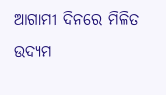ଆଗାମୀ ଦିନରେ ମିଳିତ ଉଦ୍ୟମ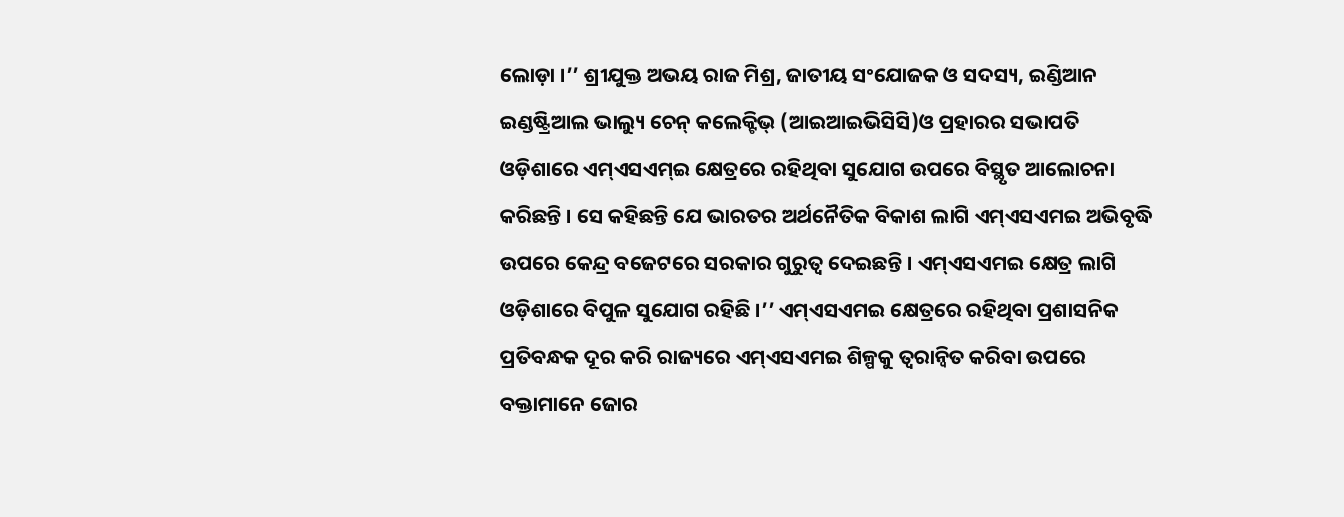ଲୋଡ଼ା ।’’ ଶ୍ରୀଯୁକ୍ତ ଅଭୟ ରାଜ ମିଶ୍ର, ଜାତୀୟ ସଂଯୋଜକ ଓ ସଦସ୍ୟ, ଇଣ୍ଡିଆନ ଇଣ୍ଡଷ୍ଟ୍ରିଆଲ ଭାଲ୍ୟୁ ଚେନ୍ କଲେକ୍ଟିଭ୍ (ଆଇଆଇଭିସିସି)ଓ ପ୍ରହାରର ସଭାପତି ଓଡ଼ିଶାରେ ଏମ୍ଏସଏମ୍ଇ କ୍ଷେତ୍ରରେ ରହିଥିବା ସୁଯୋଗ ଉପରେ ବିସ୍ଥୃତ ଆଲୋଚନା କରିଛନ୍ତି । ସେ କହିଛନ୍ତି ଯେ ଭାରତର ଅର୍ଥନୈତିକ ବିକାଶ ଲାଗି ଏମ୍ଏସଏମଇ ଅଭିବୃଦ୍ଧି ଉପରେ କେନ୍ଦ୍ର ବଜେଟରେ ସରକାର ଗୁରୁତ୍ୱ ଦେଇଛନ୍ତି । ଏମ୍ଏସଏମଇ କ୍ଷେତ୍ର ଲାଗି ଓଡ଼ିଶାରେ ବିପୁଳ ସୁଯୋଗ ରହିଛି ।’’ ଏମ୍ଏସଏମଇ କ୍ଷେତ୍ରରେ ରହିଥିବା ପ୍ରଶାସନିକ ପ୍ରତିବନ୍ଧକ ଦୂର କରି ରାଜ୍ୟରେ ଏମ୍ଏସଏମଇ ଶିଳ୍ପକୁ ତ୍ୱରାନ୍ୱିତ କରିବା ଉପରେ ବକ୍ତାମାନେ ଜୋର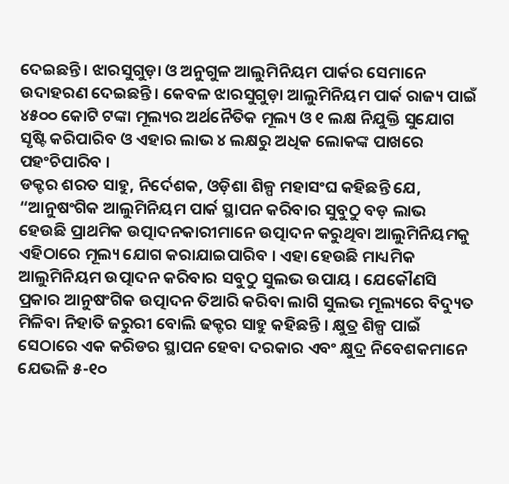ଦେଇଛନ୍ତି । ଝାରସୁଗୁଡ଼ା ଓ ଅନୁଗୁଳ ଆଲୁମିନିୟମ ପାର୍କର ସେମାନେ ଉଦାହରଣ ଦେଇଛନ୍ତି । କେବଳ ଝାରସୁଗୁଡ଼ା ଆଲୁମିନିୟମ ପାର୍କ ରାଜ୍ୟ ପାଇଁ ୪୫୦୦ କୋଟି ଟଙ୍କା ମୂଲ୍ୟର ଅର୍ଥନୈତିକ ମୂଲ୍ୟ ଓ ୧ ଲକ୍ଷ ନିଯୁକ୍ତି ସୁଯୋଗ ସୃଷ୍ଟି କରିପାରିବ ଓ ଏହାର ଲାଭ ୪ ଲକ୍ଷରୁ ଅଧିକ ଲୋକଙ୍କ ପାଖରେ ପହଂଚିପାରିବ ।
ଡକ୍ଟର ଶରତ ସାହୁ, ନିର୍ଦେଶକ, ଓଡ଼ିଶା ଶିଳ୍ପ ମହାସଂଘ କହିଛନ୍ତି ଯେ, “ଆନୁଷଂଗିକ ଆଲୁମିନିୟମ ପାର୍କ ସ୍ଥାପନ କରିବାର ସୁବୁଠୁ ବଡ଼ ଲାଭ ହେଉଛି ପ୍ରାଥମିକ ଉତ୍ପାଦନକାରୀମାନେ ଉତ୍ପାଦନ କରୁଥିବା ଆଲୁମିନିୟମକୁ ଏହିଠାରେ ମୂଲ୍ୟ ଯୋଗ କରାଯାଇପାରିବ । ଏହା ହେଉଛି ମାଧ୍ୟମିକ ଆଲୁମିନିୟମ ଉତ୍ପାଦନ କରିବାର ସବୁଠୁ ସୁଲଭ ଉପାୟ । ଯେକୌଣସି ପ୍ରକାର ଆନୁଷଂଗିକ ଉତ୍ପାଦନ ତିଆରି କରିବା ଲାଗି ସୁଲଭ ମୂଲ୍ୟରେ ବିଦ୍ୟୁତ ମିଳିବା ନିହାତି ଜରୁରୀ ବୋଲି ଢକ୍ଟର ସାହୁ କହିଛନ୍ତି । କ୍ଷୁତ୍ର ଶିଳ୍ପ ପାଇଁ ସେଠାରେ ଏକ କରିଡର ସ୍ଥାପନ ହେବା ଦରକାର ଏବଂ କ୍ଷୁଦ୍ର ନିବେଶକମାନେ ଯେଭଳି ୫-୧୦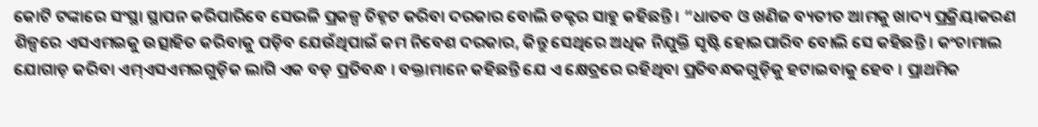କୋଟି ଟଙ୍କାରେ ସଂସ୍ଥା ସ୍ଥାପନ କରିପାରିବେ ସେଭଳି ପ୍ରକଳ୍ପ ଚିହ୍ନଟ କରିବା ଦରକାର ବୋଲି ଡକ୍ଟର ସାହୁ କହିଛନ୍ତି । “ଧାତବ ଓ ଖଣିଜ ବ୍ୟତୀତ ଆମକୁ ଖାଦ୍ୟ ପ୍ରକ୍ରିୟାକରଣ ଶିଳ୍ପରେ ଏସଏମଇକୁ ଉତ୍ସାହିତ କରିବାକୁ ପଡ଼ିବ ଯେଉଁଥିପାଇଁ କମ ନିବେଶ ଦରକାର, କିନ୍ତୁ ସେଥିରେ ଅଧିକ ନିଯୁକ୍ତି ସୃଷ୍ଟି ହୋଇପାରିବ ବୋଲି ସେ କହିଛନ୍ତି । କଂଚାମାଲ ଯୋଗାଡ଼ କରିବା ଏମ୍ଏସଏମଇଗୁଡ଼ିକ ଲାଗି ଏକ ବଡ଼ ପ୍ରତିବନ୍ଧ । ବକ୍ତାମାନେ କହିଛନ୍ତି ଯେ ଏ କ୍ଷେତ୍ରରେ ରହିଥିବା ପ୍ରତିବନ୍ଧକଗୁଡ଼ିକୁ ହଟାଇବାକୁ ହେବ । ପ୍ରାଥମିକ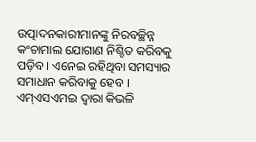ଉତ୍ପାଦନକାରୀମାନଙ୍କୁ ନିରବଚ୍ଛିନ୍ନ କଂଚାମାଲ ଯୋଗାଣ ନିଶ୍ଚିତ କରିବକୁ ପଡ଼ିବ । ଏନେଇ ରହିଥିବା ସମସ୍ୟାର ସମାଧାନ କରିବାକୁ ହେବ । ଏମ୍ଏସଏମଇ ଦ୍ୱାରା କିଭଳି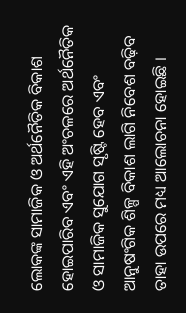ଲୋକଙ୍କ ସାମାଜିକ ଓ ଅର୍ଥନୈତିକ ବିକାଶ ହୋଇପାରିବ ଏବଂ ଏହି ଅଂଚଳରେ ଅର୍ଥନୈତିକ ଓ ସାମାଜିକ ସୁଯୋଗ ସୃଷ୍ଟି ହେବ ଏବଂ ଆନୁଷଂଗିକ ଶିଳ୍ପ ବିକାଶ ଲାଗି ନିବେଶ ବଢ଼ିବ ତାହା ଉପରେ ମଧ୍ୟ ଆଲୋଚନା ହୋଇଛି ।